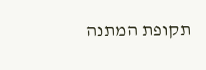תקופת המתנה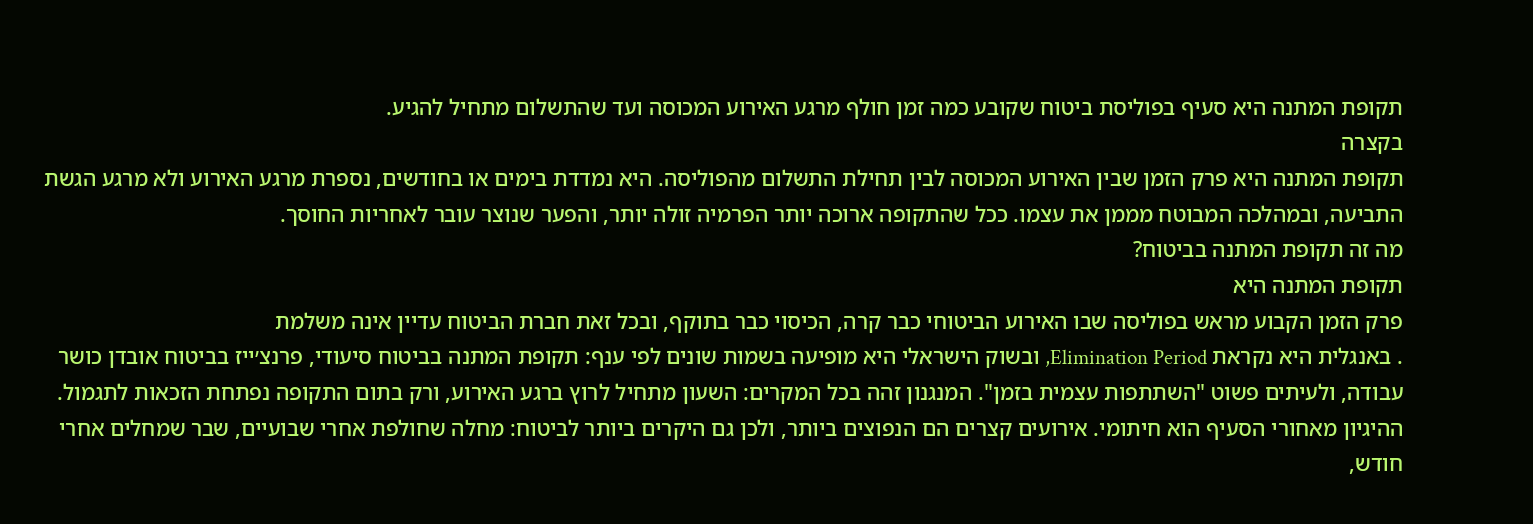תקופת המתנה היא סעיף בפוליסת ביטוח שקובע כמה זמן חולף מרגע האירוע המכוסה ועד שהתשלום מתחיל להגיע.
בקצרה
תקופת המתנה היא פרק הזמן שבין האירוע המכוסה לבין תחילת התשלום מהפוליסה. היא נמדדת בימים או בחודשים, נספרת מרגע האירוע ולא מרגע הגשת התביעה, ובמהלכה המבוטח מממן את עצמו. ככל שהתקופה ארוכה יותר הפרמיה זולה יותר, והפער שנוצר עובר לאחריות החוסך.
מה זה תקופת המתנה בביטוח?
תקופת המתנה היא
פרק הזמן הקבוע מראש בפוליסה שבו האירוע הביטוחי כבר קרה, הכיסוי כבר בתוקף, ובכל זאת חברת הביטוח עדיין אינה משלמת
. באנגלית היא נקראת Elimination Period, ובשוק הישראלי היא מופיעה בשמות שונים לפי ענף: תקופת המתנה בביטוח סיעודי, פרנצ׳ייז בביטוח אובדן כושר עבודה, ולעיתים פשוט "השתתפות עצמית בזמן". המנגנון זהה בכל המקרים: השעון מתחיל לרוץ ברגע האירוע, ורק בתום התקופה נפתחת הזכאות לתגמול.
ההיגיון מאחורי הסעיף הוא חיתומי. אירועים קצרים הם הנפוצים ביותר, ולכן גם היקרים ביותר לביטוח: מחלה שחולפת אחרי שבועיים, שבר שמחלים אחרי חודש,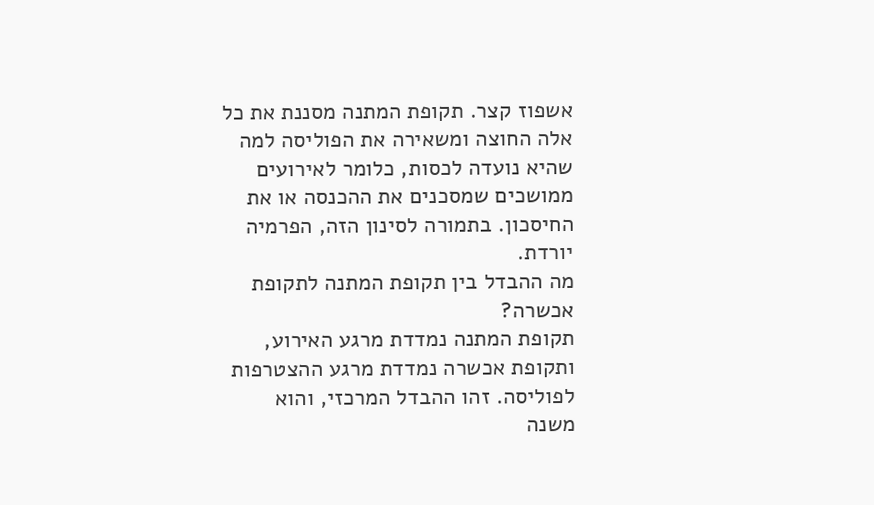אשפוז קצר. תקופת המתנה מסננת את כל אלה החוצה ומשאירה את הפוליסה למה שהיא נועדה לכסות, כלומר לאירועים ממושכים שמסכנים את ההכנסה או את החיסכון. בתמורה לסינון הזה, הפרמיה יורדת.
מה ההבדל בין תקופת המתנה לתקופת אכשרה?
תקופת המתנה נמדדת מרגע האירוע, ותקופת אכשרה נמדדת מרגע ההצטרפות לפוליסה. זהו ההבדל המרכזי, והוא משנה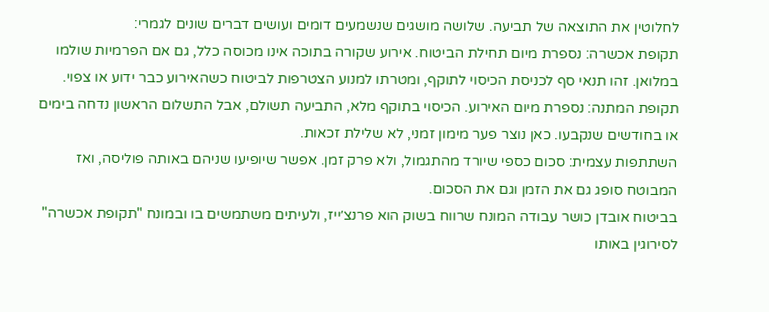לחלוטין את התוצאה של תביעה. שלושה מושגים שנשמעים דומים ועושים דברים שונים לגמרי:
תקופת אכשרה: נספרת מיום תחילת הביטוח. אירוע שקורה בתוכה אינו מכוסה כלל, גם אם הפרמיות שולמו במלואן. זהו תנאי סף לכניסת הכיסוי לתוקף, ומטרתו למנוע הצטרפות לביטוח כשהאירוע כבר ידוע או צפוי.
תקופת המתנה: נספרת מיום האירוע. הכיסוי בתוקף מלא, התביעה תשולם, אבל התשלום הראשון נדחה בימים או בחודשים שנקבעו. כאן נוצר פער מימון זמני, לא שלילת זכאות.
השתתפות עצמית: סכום כספי שיורד מהתגמול, ולא פרק זמן. אפשר שיופיעו שניהם באותה פוליסה, ואז המבוטח סופג גם את הזמן וגם את הסכום.
בביטוח אובדן כושר עבודה המונח שרווח בשוק הוא פרנצ׳ייז, ולעיתים משתמשים בו ובמונח "תקופת אכשרה" לסירוגין באותו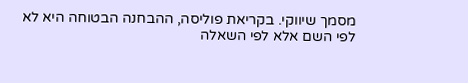מסמך שיווקי. בקריאת פוליסה, ההבחנה הבטוחה היא לא לפי השם אלא לפי השאלה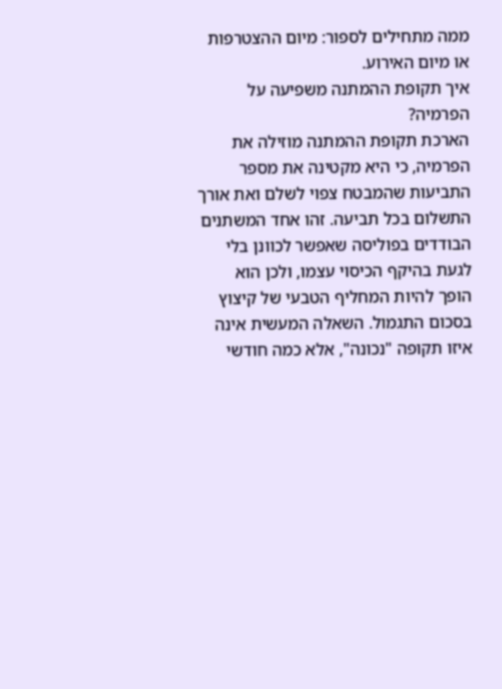ממה מתחילים לספור: מיום ההצטרפות או מיום האירוע.
איך תקופת ההמתנה משפיעה על הפרמיה?
הארכת תקופת ההמתנה מוזילה את הפרמיה, כי היא מקטינה את מספר התביעות שהמבטח צפוי לשלם ואת אורך התשלום בכל תביעה. זהו אחד המשתנים הבודדים בפוליסה שאפשר לכוונן בלי לגעת בהיקף הכיסוי עצמו, ולכן הוא הופך להיות המחליף הטבעי של קיצוץ בסכום התגמול. השאלה המעשית אינה איזו תקופה "נכונה", אלא כמה חודשי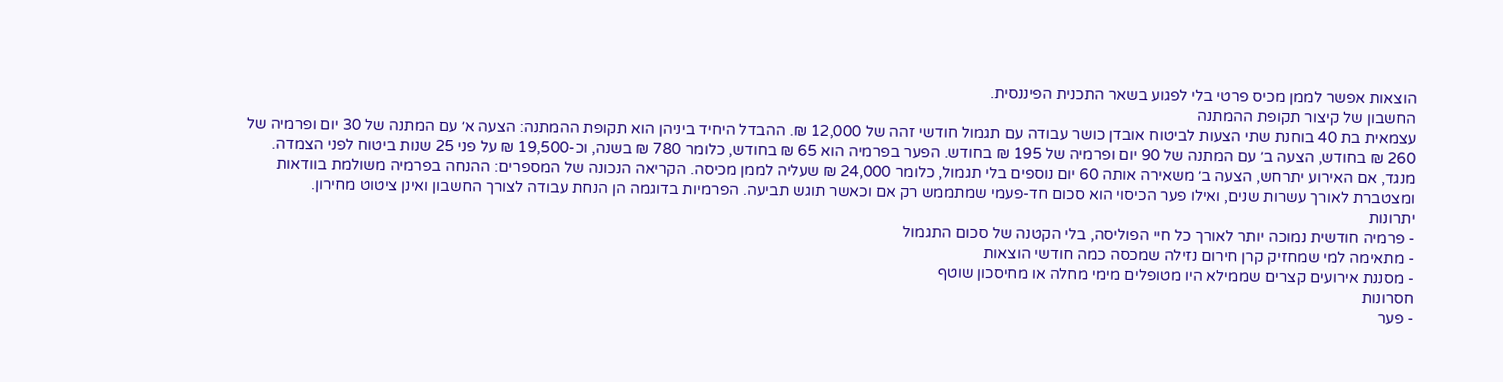הוצאות אפשר לממן מכיס פרטי בלי לפגוע בשאר התכנית הפיננסית.
החשבון של קיצור תקופת ההמתנה
עצמאית בת 40 בוחנת שתי הצעות לביטוח אובדן כושר עבודה עם תגמול חודשי זהה של 12,000 ₪. ההבדל היחיד ביניהן הוא תקופת ההמתנה: הצעה א׳ עם המתנה של 30 יום ופרמיה של 260 ₪ בחודש, הצעה ב׳ עם המתנה של 90 יום ופרמיה של 195 ₪ בחודש. הפער בפרמיה הוא 65 ₪ בחודש, כלומר 780 ₪ בשנה, וכ-19,500 ₪ על פני 25 שנות ביטוח לפני הצמדה. מנגד, אם האירוע יתרחש, הצעה ב׳ משאירה אותה 60 יום נוספים בלי תגמול, כלומר 24,000 ₪ שעליה לממן מכיסה. הקריאה הנכונה של המספרים: ההנחה בפרמיה משולמת בוודאות ומצטברת לאורך עשרות שנים, ואילו פער הכיסוי הוא סכום חד-פעמי שמתממש רק אם וכאשר תוגש תביעה. הפרמיות בדוגמה הן הנחת עבודה לצורך החשבון ואינן ציטוט מחירון.
יתרונות
- פרמיה חודשית נמוכה יותר לאורך כל חיי הפוליסה, בלי הקטנה של סכום התגמול
- מתאימה למי שמחזיק קרן חירום נזילה שמכסה כמה חודשי הוצאות
- מסננת אירועים קצרים שממילא היו מטופלים מימי מחלה או מחיסכון שוטף
חסרונות
- פער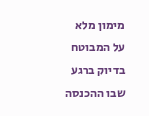מימון מלא על המבוטח בדיוק ברגע שבו ההכנסה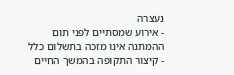נעצרה
- אירוע שמסתיים לפני תום ההמתנה אינו מזכה בתשלום כלל
- קיצור התקופה בהמשך החיים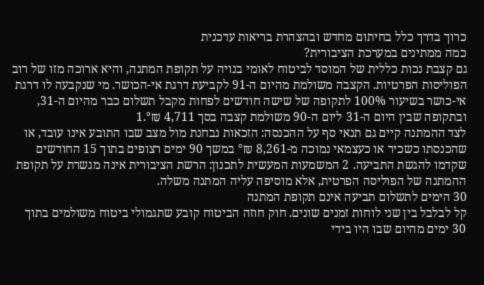כרוך בדרך כלל בחיתום מחדש ובהצהרת בריאות עדכנית
כמה ממתינים במערכת הציבורית?
גם קצבת נכות כללית של המוסד לביטוח לאומי בנויה על תקופת המתנה, והיא ארוכה מזו של רוב הפוליסות הפרטיות. הקצבה משולמת מהיום ה-91 לקביעת דרגת אי-הכושר. מי שנקבעה לו דרגת אי-כושר בשיעור 100% לתקופה של שישה חודשים לפחות מקבל תשלום כבר מהיום ה-31, ובתקופה שבין היום ה-31 ליום ה-90 משולמת קצבה בסך 4,711 ₪°.1
לצד ההמתנה קיים גם תנאי סף על ההכנסה: הזכאות נבחנת מול מצב שבו התובע אינו עובד, או שהכנסתו כשכיר או כעצמאי נמוכה מ-8,261 ₪° במשך 90 ימים רצופים בתוך 15 החודשים שקדמו להגשת התביעה. 2 המשמעות המעשית לתכנון: הרשת הציבורית אינה מגשרת על תקופת ההמתנה של הפוליסה הפרטית, אלא מוסיפה עליה המתנה משלה.
30 הימים לתשלום תביעה אינם תקופת המתנה
קל לבלבל בין שני לוחות זמנים שונים. חוק חוזה הביטוח קובע שתגמולי ביטוח משולמים בתוך 30 ימים מהיום שבו היו בידי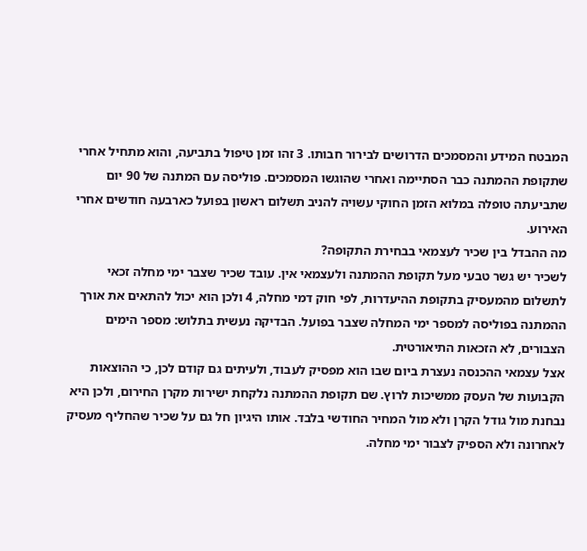המבטח המידע והמסמכים הדרושים לבירור חבותו. 3 זהו זמן טיפול בתביעה, והוא מתחיל אחרי שתקופת ההמתנה כבר הסתיימה ואחרי שהוגשו המסמכים. פוליסה עם המתנה של 90 יום שתביעתה טופלה במלוא הזמן החוקי עשויה להניב תשלום ראשון בפועל כארבעה חודשים אחרי האירוע.
מה ההבדל בין שכיר לעצמאי בבחירת התקופה?
לשכיר יש גשר טבעי מעל תקופת ההמתנה ולעצמאי אין. עובד שכיר שצבר ימי מחלה זכאי לתשלום מהמעסיק בתקופת ההיעדרות, לפי חוק דמי מחלה, 4 ולכן הוא יכול להתאים את אורך ההמתנה בפוליסה למספר ימי המחלה שצבר בפועל. הבדיקה נעשית בתלוש: מספר הימים הצבורים, לא הזכאות התיאורטית.
אצל עצמאי ההכנסה נעצרת ביום שבו הוא מפסיק לעבוד, ולעיתים גם קודם לכן, כי ההוצאות הקבועות של העסק ממשיכות לרוץ. שם תקופת ההמתנה נלקחת ישירות מקרן החירום, ולכן היא נבחנת מול גודל הקרן ולא מול המחיר החודשי בלבד. אותו היגיון חל גם על שכיר שהחליף מעסיק לאחרונה ולא הספיק לצבור ימי מחלה.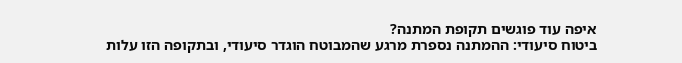איפה עוד פוגשים תקופת המתנה?
ביטוח סיעודי: ההמתנה נספרת מרגע שהמבוטח הוגדר סיעודי, ובתקופה הזו עלות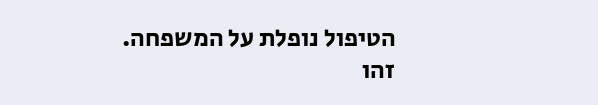הטיפול נופלת על המשפחה. זהו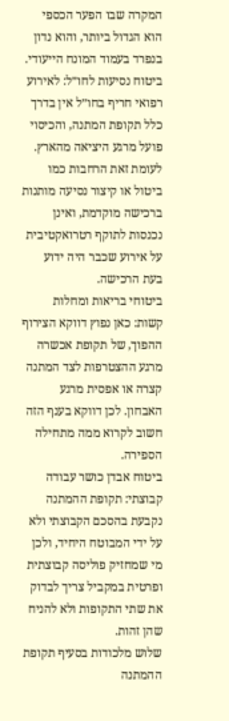המקרה שבו הפער הכספי הוא הגדול ביותר, והוא נדון בנפרד בעמוד המונח הייעודי.
ביטוח נסיעות לחו״ל: לאירוע רפואי חריף בחו״ל אין בדרך כלל תקופת המתנה, והכיסוי פועל מרגע היציאה מהארץ. לעומת זאת הרחבות כמו ביטול או קיצור נסיעה מותנות ברכישה מוקדמת, ואינן נכנסות לתוקף רטרואקטיבית על אירוע שכבר היה ידוע בעת הרכישה.
ביטוחי בריאות ומחלות קשות: כאן נפוץ דווקא הצירוף ההפוך, של תקופת אכשרה מרגע ההצטרפות לצד המתנה קצרה או אפסית מרגע האבחון. לכן דווקא בענף הזה חשוב לקרוא ממה מתחילה הספירה.
ביטוח אבדן כושר עבודה קבוצתי: תקופת ההמתנה נקבעת בהסכם הקבוצתי ולא על ידי המבוטח היחיד, ולכן מי שמחזיק פוליסה קבוצתית ופרטית במקביל צריך לבדוק את שתי התקופות ולא להניח שהן זהות.
שלוש מלכודות בסעיף תקופת ההמתנה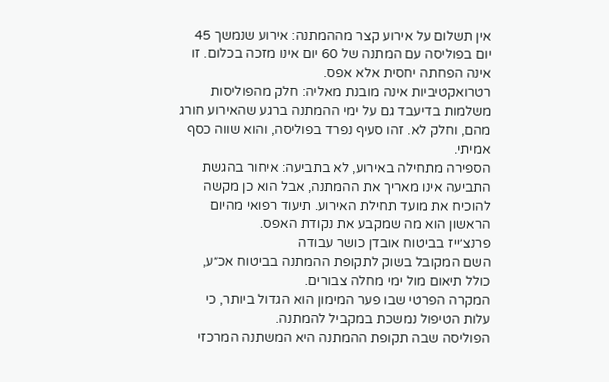אין תשלום על אירוע קצר מההמתנה: אירוע שנמשך 45 יום בפוליסה עם המתנה של 60 יום אינו מזכה בכלום. זו אינה הפחתה יחסית אלא אפס.
רטרואקטיביות אינה מובנת מאליה: חלק מהפוליסות משלמות בדיעבד גם על ימי ההמתנה ברגע שהאירוע חורג מהם, וחלק לא. זהו סעיף נפרד בפוליסה, והוא שווה כסף אמיתי.
הספירה מתחילה באירוע, לא בתביעה: איחור בהגשת התביעה אינו מאריך את ההמתנה, אבל הוא כן מקשה להוכיח את מועד תחילת האירוע. תיעוד רפואי מהיום הראשון הוא מה שמקבע את נקודת האפס.
פרנצ׳ייז בביטוח אובדן כושר עבודה
השם המקובל בשוק לתקופת ההמתנה בביטוח אכ״ע, כולל תיאום מול ימי מחלה צבורים.
המקרה הפרטי שבו פער המימון הוא הגדול ביותר, כי עלות הטיפול נמשכת במקביל להמתנה.
הפוליסה שבה תקופת ההמתנה היא המשתנה המרכזי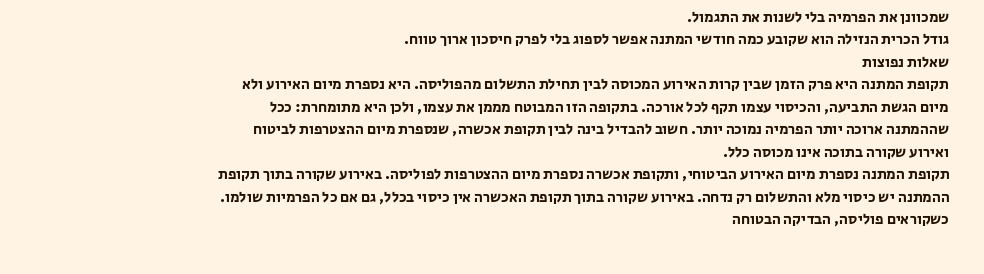שמכוונן את הפרמיה בלי לשנות את התגמול.
גודל הכרית הנזילה הוא שקובע כמה חודשי המתנה אפשר לספוג בלי לפרק חיסכון ארוך טווח.
שאלות נפוצות
תקופת המתנה היא פרק הזמן שבין קרות האירוע המכוסה לבין תחילת התשלום מהפוליסה. היא נספרת מיום האירוע ולא מיום הגשת התביעה, והכיסוי עצמו תקף לכל אורכה. בתקופה הזו המבוטח מממן את עצמו, ולכן היא מתומחרת: ככל שההמתנה ארוכה יותר הפרמיה נמוכה יותר. חשוב להבדיל בינה לבין תקופת אכשרה, שנספרת מיום ההצטרפות לביטוח ואירוע שקורה בתוכה אינו מכוסה כלל.
תקופת המתנה נספרת מיום האירוע הביטוחי, ותקופת אכשרה נספרת מיום ההצטרפות לפוליסה. באירוע שקורה בתוך תקופת ההמתנה יש כיסוי מלא והתשלום רק נדחה. באירוע שקורה בתוך תקופת האכשרה אין כיסוי בכלל, גם אם כל הפרמיות שולמו. כשקוראים פוליסה, הבדיקה הבטוחה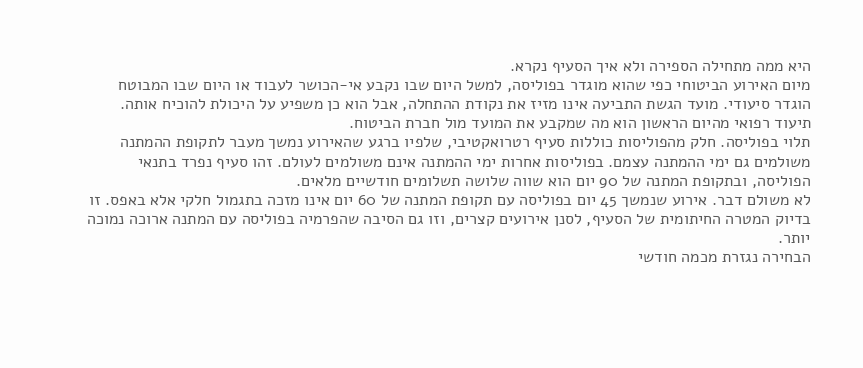היא ממה מתחילה הספירה ולא איך הסעיף נקרא.
מיום האירוע הביטוחי כפי שהוא מוגדר בפוליסה, למשל היום שבו נקבע אי-הכושר לעבוד או היום שבו המבוטח הוגדר סיעודי. מועד הגשת התביעה אינו מזיז את נקודת ההתחלה, אבל הוא כן משפיע על היכולת להוכיח אותה. תיעוד רפואי מהיום הראשון הוא מה שמקבע את המועד מול חברת הביטוח.
תלוי בפוליסה. חלק מהפוליסות כוללות סעיף רטרואקטיבי, שלפיו ברגע שהאירוע נמשך מעבר לתקופת ההמתנה משולמים גם ימי ההמתנה עצמם. בפוליסות אחרות ימי ההמתנה אינם משולמים לעולם. זהו סעיף נפרד בתנאי הפוליסה, ובתקופת המתנה של 90 יום הוא שווה שלושה תשלומים חודשיים מלאים.
לא משולם דבר. אירוע שנמשך 45 יום בפוליסה עם תקופת המתנה של 60 יום אינו מזכה בתגמול חלקי אלא באפס. זו בדיוק המטרה החיתומית של הסעיף, לסנן אירועים קצרים, וזו גם הסיבה שהפרמיה בפוליסה עם המתנה ארוכה נמוכה יותר.
הבחירה נגזרת מכמה חודשי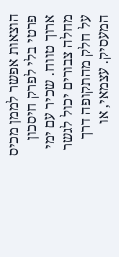הוצאות אפשר לממן מכיס פרטי בלי לפרק חיסכון ארוך טווח. שכיר עם ימי מחלה צבורים יכול לגשר על חלק מהתקופה דרך המעסיק. עצמאי, או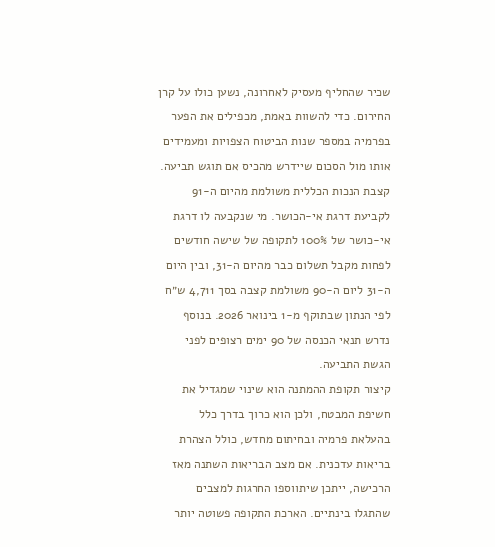שכיר שהחליף מעסיק לאחרונה, נשען כולו על קרן החירום. כדי להשוות באמת, מכפילים את הפער בפרמיה במספר שנות הביטוח הצפויות ומעמידים אותו מול הסכום שיידרש מהכיס אם תוגש תביעה.
קצבת הנכות הכללית משולמת מהיום ה-91 לקביעת דרגת אי-הכושר. מי שנקבעה לו דרגת אי-כושר של 100% לתקופה של שישה חודשים לפחות מקבל תשלום כבר מהיום ה-31, ובין היום ה-31 ליום ה-90 משולמת קצבה בסך 4,711 ש״ח לפי הנתון שבתוקף מ-1 בינואר 2026. בנוסף נדרש תנאי הכנסה של 90 ימים רצופים לפני הגשת התביעה.
קיצור תקופת ההמתנה הוא שינוי שמגדיל את חשיפת המבטח, ולכן הוא כרוך בדרך כלל בהעלאת פרמיה ובחיתום מחדש, כולל הצהרת בריאות עדכנית. אם מצב הבריאות השתנה מאז הרכישה, ייתכן שיתווספו החרגות למצבים שהתגלו בינתיים. הארכת התקופה פשוטה יותר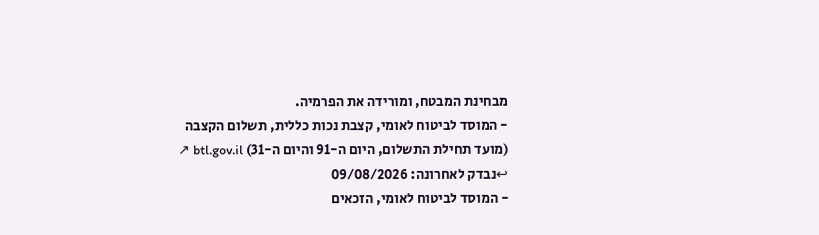מבחינת המבטח, ומורידה את הפרמיה.
- המוסד לביטוח לאומי, קצבת נכות כללית, תשלום הקצבה (מועד תחילת התשלום, היום ה-91 והיום ה-31) btl.gov.il ↗ ↩נבדק לאחרונה: 09/08/2026
- המוסד לביטוח לאומי, הזכאים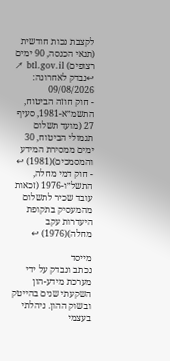לקצבת נכות חודשית (תנאי הכנסה, 90 ימים רצופים) btl.gov.il ↗ ↩נבדק לאחרונה: 09/08/2026
- חוק חוזה הביטוח, התשמ״א-1981, סעיף 27 (מועד תשלום תגמולי הביטוח, 30 ימים ממסירת המידע והמסמכים)(1981) ↩
- חוק דמי מחלה, התשל״ו-1976 (זכאות עובד שכיר לתשלום מהמעסיק בתקופת היעדרות עקב מחלה)(1976) ↩

מייסד
נכתב ונבדק על ידי מערכת מידע-הון
השקעתי שנים בהייטק ובשוק ההון. ניהלתי בעצמי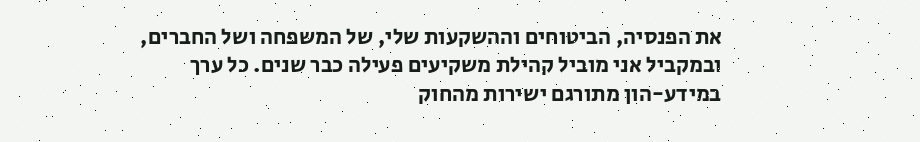את הפנסיה, הביטוחים וההשקעות שלי, של המשפחה ושל החברים, ובמקביל אני מוביל קהילת משקיעים פעילה כבר שנים. כל ערך במידע-הון מתורגם ישירות מהחוק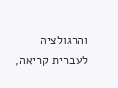והרגולציה לעברית קריאה,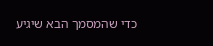כדי שהמסמך הבא שיגיע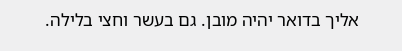אליך בדואר יהיה מובן. גם בעשר וחצי בלילה.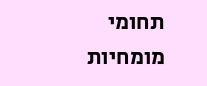תחומי מומחיות